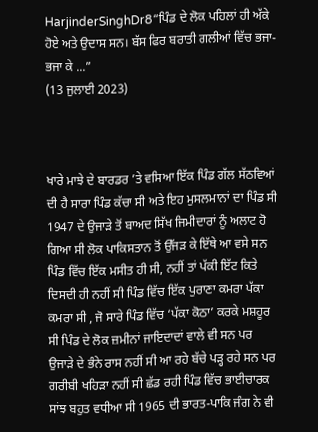HarjinderSinghDr8“ਪਿੰਡ ਦੇ ਲੋਕ ਪਹਿਲਾਂ ਹੀ ਅੱਕੇ ਹੋਏ ਅਤੇ ਉਦਾਸ ਸਨ। ਬੱਸ ਫਿਰ ਬਰਾਤੀ ਗਲੀਆਂ ਵਿੱਚ ਭਜਾ-ਭਜਾ ਕੇ ...”
(13 ਜੁਲਾਈ 2023)



ਖਾਰੇ ਮਾਝੇ ਦੇ ਬਾਰਡਰ ’ਤੇ ਵਸਿਆ ਇੱਕ ਪਿੰਡ ਗੱਲ ਸੱਠਵਿਆਂ ਦੀ ਹੈ ਸਾਰਾ ਪਿੰਡ ਕੱਚਾ ਸੀ ਅਤੇ ਇਹ ਮੁਸਲਮਾਨਾਂ ਦਾ ਪਿੰਡ ਸੀ 1947 ਦੇ ਉਜਾੜੇ ਤੋਂ ਬਾਅਦ ਸਿੱਖ ਜਿਮੀਦਾਰਾਂ ਨੂੰ ਅਲਾਟ ਹੋ ਗਿਆ ਸੀ ਲੋਕ ਪਾਕਿਸਤਾਨ ਤੋਂ ਉੱਜੜ ਕੇ ਇੱਥੇ ਆ ਵਸੇ ਸਨ ਪਿੰਡ ਵਿੱਚ ਇੱਕ ਮਸੀਤ ਹੀ ਸੀ, ਨਹੀਂ ਤਾਂ ਪੱਕੀ ਇੱਟ ਕਿਤੇ ਦਿਸਦੀ ਹੀ ਨਹੀਂ ਸੀ ਪਿੰਡ ਵਿੱਚ ਇੱਕ ਪੁਰਾਣਾ ਕਮਰਾ ਪੱਕਾ ਕਮਰਾ ਸੀ , ਜੋ ਸਾਰੇ ਪਿੰਡ ਵਿੱਚ ‘ਪੱਕਾ ਕੋਠਾ’ ਕਰਕੇ ਮਸ਼ਹੂਰ ਸੀ ਪਿੰਡ ਦੇ ਲੋਕ ਜ਼ਮੀਨਾਂ ਜਾਇਦਾਦਾਂ ਵਾਲੇ ਵੀ ਸਨ ਪਰ ਉਜਾੜੇ ਦੇ ਭੰਨੇ ਰਾਸ ਨਹੀਂ ਸੀ ਆ ਰਹੇ ਬੱਚੇ ਪੜ੍ਹ ਰਹੇ ਸਨ ਪਰ ਗਰੀਬੀ ਖਹਿੜਾ ਨਹੀਂ ਸੀ ਛੱਡ ਰਹੀ ਪਿੰਡ ਵਿੱਚ ਭਾਈਚਾਰਕ ਸਾਂਝ ਬਹੁਤ ਵਧੀਆ ਸੀ 1965 ਦੀ ਭਾਰਤ-ਪਾਕਿ ਜੰਗ ਨੇ ਵੀ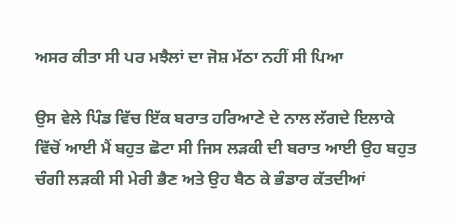ਅਸਰ ਕੀਤਾ ਸੀ ਪਰ ਮਝੈਲਾਂ ਦਾ ਜੋਸ਼ ਮੱਠਾ ਨਹੀਂ ਸੀ ਪਿਆ

ਉਸ ਵੇਲੇ ਪਿੰਡ ਵਿੱਚ ਇੱਕ ਬਰਾਤ ਹਰਿਆਣੇ ਦੇ ਨਾਲ ਲੱਗਦੇ ਇਲਾਕੇ ਵਿੱਚੋਂ ਆਈ ਮੈਂ ਬਹੁਤ ਛੋਟਾ ਸੀ ਜਿਸ ਲੜਕੀ ਦੀ ਬਰਾਤ ਆਈ ਉਹ ਬਹੁਤ ਚੰਗੀ ਲੜਕੀ ਸੀ ਮੇਰੀ ਭੈਣ ਅਤੇ ਉਹ ਬੈਠ ਕੇ ਭੰਡਾਰ ਕੱਤਦੀਆਂ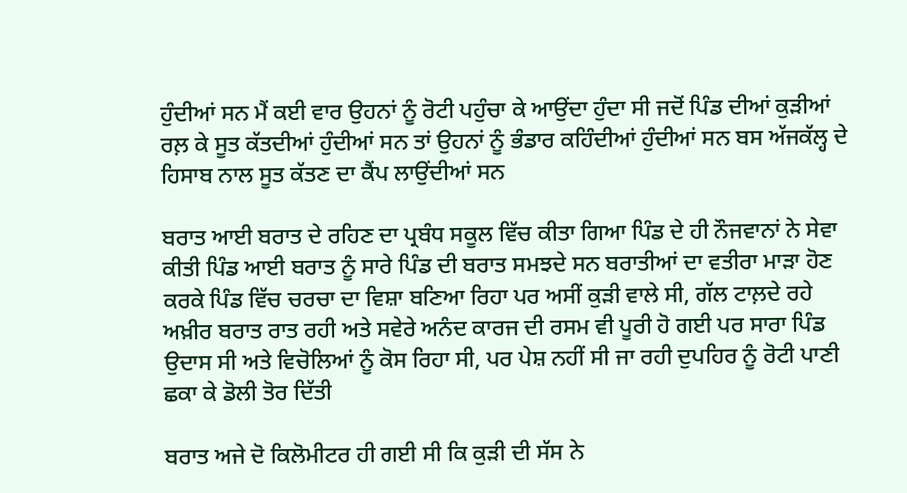ਹੁੰਦੀਆਂ ਸਨ ਮੈਂ ਕਈ ਵਾਰ ਉਹਨਾਂ ਨੂੰ ਰੋਟੀ ਪਹੁੰਚਾ ਕੇ ਆਉਂਦਾ ਹੁੰਦਾ ਸੀ ਜਦੋਂ ਪਿੰਡ ਦੀਆਂ ਕੁੜੀਆਂ ਰਲ਼ ਕੇ ਸੂਤ ਕੱਤਦੀਆਂ ਹੁੰਦੀਆਂ ਸਨ ਤਾਂ ਉਹਨਾਂ ਨੂੰ ਭੰਡਾਰ ਕਹਿੰਦੀਆਂ ਹੁੰਦੀਆਂ ਸਨ ਬਸ ਅੱਜਕੱਲ੍ਹ ਦੇ ਹਿਸਾਬ ਨਾਲ ਸੂਤ ਕੱਤਣ ਦਾ ਕੈਂਪ ਲਾਉਂਦੀਆਂ ਸਨ

ਬਰਾਤ ਆਈ ਬਰਾਤ ਦੇ ਰਹਿਣ ਦਾ ਪ੍ਰਬੰਧ ਸਕੂਲ ਵਿੱਚ ਕੀਤਾ ਗਿਆ ਪਿੰਡ ਦੇ ਹੀ ਨੌਜਵਾਨਾਂ ਨੇ ਸੇਵਾ ਕੀਤੀ ਪਿੰਡ ਆਈ ਬਰਾਤ ਨੂੰ ਸਾਰੇ ਪਿੰਡ ਦੀ ਬਰਾਤ ਸਮਝਦੇ ਸਨ ਬਰਾਤੀਆਂ ਦਾ ਵਤੀਰਾ ਮਾੜਾ ਹੋਣ ਕਰਕੇ ਪਿੰਡ ਵਿੱਚ ਚਰਚਾ ਦਾ ਵਿਸ਼ਾ ਬਣਿਆ ਰਿਹਾ ਪਰ ਅਸੀਂ ਕੁੜੀ ਵਾਲੇ ਸੀ, ਗੱਲ ਟਾਲ਼ਦੇ ਰਹੇ ਅਖ਼ੀਰ ਬਰਾਤ ਰਾਤ ਰਹੀ ਅਤੇ ਸਵੇਰੇ ਅਨੰਦ ਕਾਰਜ ਦੀ ਰਸਮ ਵੀ ਪੂਰੀ ਹੋ ਗਈ ਪਰ ਸਾਰਾ ਪਿੰਡ ਉਦਾਸ ਸੀ ਅਤੇ ਵਿਚੋਲਿਆਂ ਨੂੰ ਕੋਸ ਰਿਹਾ ਸੀ, ਪਰ ਪੇਸ਼ ਨਹੀਂ ਸੀ ਜਾ ਰਹੀ ਦੁਪਹਿਰ ਨੂੰ ਰੋਟੀ ਪਾਣੀ ਛਕਾ ਕੇ ਡੋਲੀ ਤੋਰ ਦਿੱਤੀ

ਬਰਾਤ ਅਜੇ ਦੋ ਕਿਲੋਮੀਟਰ ਹੀ ਗਈ ਸੀ ਕਿ ਕੁੜੀ ਦੀ ਸੱਸ ਨੇ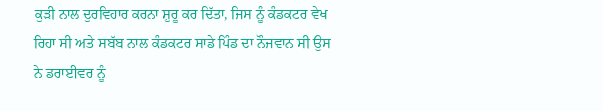ਕੁੜੀ ਨਾਲ ਦੁਰਵਿਹਾਰ ਕਰਨਾ ਸ਼ੁਰੂ ਕਰ ਦਿੱਤਾ, ਜਿਸ ਨੂੰ ਕੰਡਕਟਰ ਵੇਖ ਰਿਹਾ ਸੀ ਅਤੇ ਸਬੱਬ ਨਾਲ ਕੰਡਕਟਰ ਸਾਡੇ ਪਿੰਡ ਦਾ ਨੌਜਵਾਨ ਸੀ ਉਸ ਨੇ ਡਰਾਈਵਰ ਨੂੰ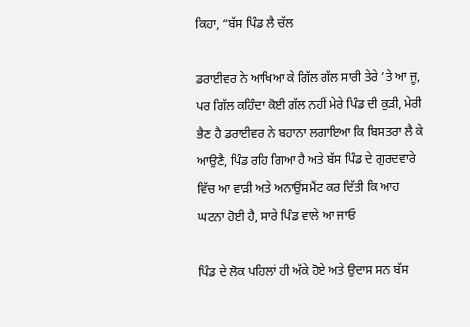ਕਿਹਾ, “ਬੱਸ ਪਿੰਡ ਲੈ ਚੱਲ

ਡਰਾਈਵਰ ਨੇ ਆਖਿਆ ਕੇ ਗਿੱਲ ਗੱਲ ਸਾਰੀ ਤੇਰੇ ’ਤੇ ਆ ਜੂ, ਪਰ ਗਿੱਲ ਕਹਿੰਦਾ ਕੋਈ ਗੱਲ ਨਹੀਂ ਮੇਰੇ ਪਿੰਡ ਦੀ ਕੁੜੀ, ਮੇਰੀ ਭੈਣ ਹੈ ਡਰਾਈਵਰ ਨੇ ਬਹਾਨਾ ਲਗਾਇਆ ਕਿ ਬਿਸਤਰਾ ਲੈ ਕੇ ਆਉਣੈ, ਪਿੰਡ ਰਹਿ ਗਿਆ ਹੈ ਅਤੇ ਬੱਸ ਪਿੰਡ ਦੇ ਗੁਰਦਵਾਰੇ ਵਿੱਚ ਆ ਵਾੜੀ ਅਤੇ ਅਨਾਉਂਸਮੈਂਟ ਕਰ ਦਿੱਤੀ ਕਿ ਆਹ ਘਟਨਾ ਹੋਈ ਹੈ, ਸਾਰੇ ਪਿੰਡ ਵਾਲੇ ਆ ਜਾਓ

ਪਿੰਡ ਦੇ ਲੋਕ ਪਹਿਲਾਂ ਹੀ ਅੱਕੇ ਹੋਏ ਅਤੇ ਉਦਾਸ ਸਨ ਬੱਸ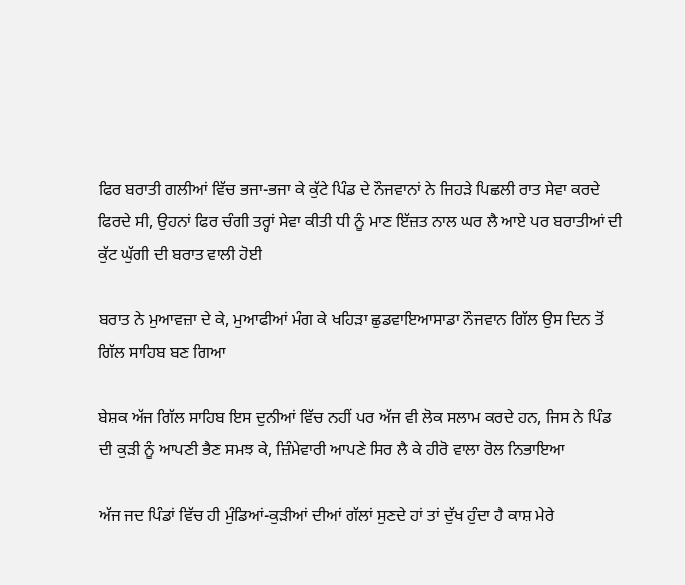ਫਿਰ ਬਰਾਤੀ ਗਲੀਆਂ ਵਿੱਚ ਭਜਾ-ਭਜਾ ਕੇ ਕੁੱਟੇ ਪਿੰਡ ਦੇ ਨੌਜਵਾਨਾਂ ਨੇ ਜਿਹੜੇ ਪਿਛਲੀ ਰਾਤ ਸੇਵਾ ਕਰਦੇ ਫਿਰਦੇ ਸੀ, ਉਹਨਾਂ ਫਿਰ ਚੰਗੀ ਤਰ੍ਹਾਂ ਸੇਵਾ ਕੀਤੀ ਧੀ ਨੂੰ ਮਾਣ ਇੱਜ਼ਤ ਨਾਲ ਘਰ ਲੈ ਆਏ ਪਰ ਬਰਾਤੀਆਂ ਦੀ ਕੁੱਟ ਘੁੱਗੀ ਦੀ ਬਰਾਤ ਵਾਲੀ ਹੋਈ

ਬਰਾਤ ਨੇ ਮੁਆਵਜ਼ਾ ਦੇ ਕੇ, ਮੁਆਫੀਆਂ ਮੰਗ ਕੇ ਖਹਿੜਾ ਛੁਡਵਾਇਆਸਾਡਾ ਨੌਜਵਾਨ ਗਿੱਲ ਉਸ ਦਿਨ ਤੋਂ ਗਿੱਲ ਸਾਹਿਬ ਬਣ ਗਿਆ

ਬੇਸ਼ਕ ਅੱਜ ਗਿੱਲ ਸਾਹਿਬ ਇਸ ਦੁਨੀਆਂ ਵਿੱਚ ਨਹੀਂ ਪਰ ਅੱਜ ਵੀ ਲੋਕ ਸਲਾਮ ਕਰਦੇ ਹਨ, ਜਿਸ ਨੇ ਪਿੰਡ ਦੀ ਕੁੜੀ ਨੂੰ ਆਪਣੀ ਭੈਣ ਸਮਝ ਕੇ, ਜ਼ਿੰਮੇਵਾਰੀ ਆਪਣੇ ਸਿਰ ਲੈ ਕੇ ਹੀਰੋ ਵਾਲਾ ਰੋਲ ਨਿਭਾਇਆ

ਅੱਜ ਜਦ ਪਿੰਡਾਂ ਵਿੱਚ ਹੀ ਮੁੰਡਿਆਂ-ਕੁੜੀਆਂ ਦੀਆਂ ਗੱਲਾਂ ਸੁਣਦੇ ਹਾਂ ਤਾਂ ਦੁੱਖ ਹੁੰਦਾ ਹੈ ਕਾਸ਼ ਮੇਰੇ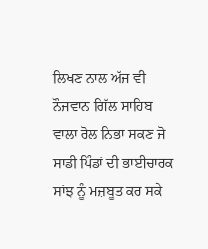ਲਿਖਣ ਨਾਲ ਅੱਜ ਵੀ ਨੌਜਵਾਨ ਗਿੱਲ ਸਾਹਿਬ ਵਾਲਾ ਰੋਲ ਨਿਭਾ ਸਕਣ ਜੋ ਸਾਡੀ ਪਿੰਡਾਂ ਦੀ ਭਾਈਚਾਰਕ ਸਾਂਝ ਨੂੰ ਮਜ਼ਬੂਤ ਕਰ ਸਕੇ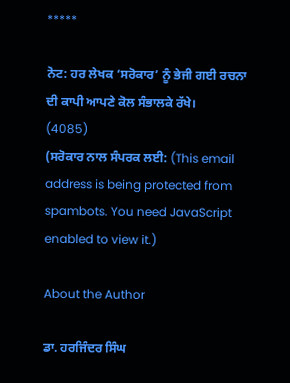*****

ਨੋਟ: ਹਰ ਲੇਖਕ ‘ਸਰੋਕਾਰ’ ਨੂੰ ਭੇਜੀ ਗਈ ਰਚਨਾ ਦੀ ਕਾਪੀ ਆਪਣੇ ਕੋਲ ਸੰਭਾਲਕੇ ਰੱਖੇ।
(4085)
(ਸਰੋਕਾਰ ਨਾਲ ਸੰਪਰਕ ਲਈ: (This email address is being protected from spambots. You need JavaScript enabled to view it.)

About the Author

ਡਾ. ਹਰਜਿੰਦਰ ਸਿੰਘ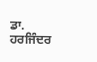ਡਾ. ਹਰਜਿੰਦਰ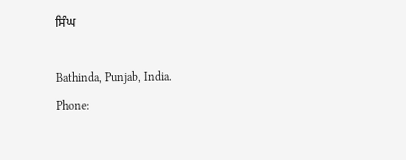ਸਿੰਘ

Bathinda, Punjab, India.
Phone: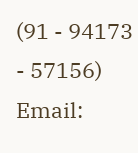(91 - 94173 - 57156)
Email: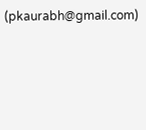(pkaurabh@gmail.com)